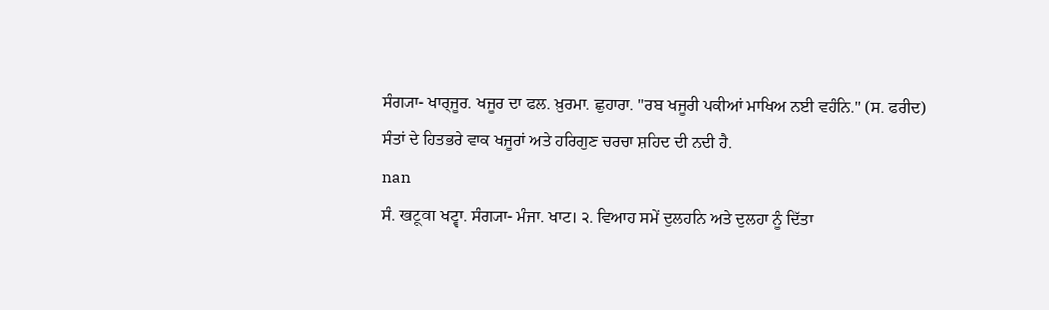ਸੰਗ੍ਯਾ- ਖਾਰ੍ਜੂਰ. ਖਜੂਰ ਦਾ ਫਲ. ਖ਼ੁਰਮਾ. ਛੁਹਾਰਾ. "ਰਬ ਖਜੂਰੀ ਪਕੀਆਂ ਮਾਖਿਅ ਨਈ ਵਹੰਨਿ." (ਸ. ਫਰੀਦ) ਸੰਤਾਂ ਦੇ ਹਿਤਭਰੇ ਵਾਕ ਖਜੂਰਾਂ ਅਤੇ ਹਰਿਗੁਣ ਚਰਚਾ ਸ਼ਹਿਦ ਦੀ ਨਦੀ ਹੈ.
nan
ਸੰ. खटूवा ਖਟ੍ਵਾ. ਸੰਗ੍ਯਾ- ਮੰਜਾ. ਖਾਟ। ੨. ਵਿਆਹ ਸਮੇਂ ਦੁਲਹਨਿ ਅਤੇ ਦੁਲਹਾ ਨੂੰ ਦਿੱਤਾ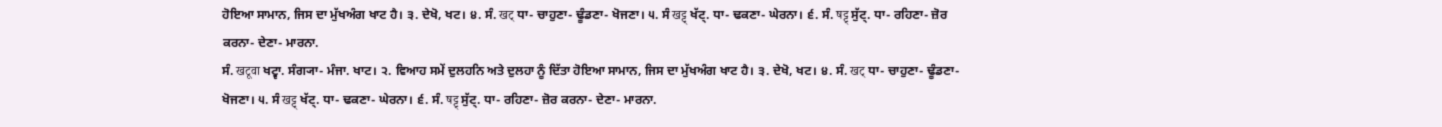ਹੋਇਆ ਸਾਮਾਨ, ਜਿਸ ਦਾ ਮੁੱਖਅੰਗ ਖਾਟ ਹੈ। ੩. ਦੇਖੋ, ਖਟ। ੪. ਸੰ. खट् ਧਾ- ਚਾਹੁਣਾ- ਢੂੰਡਣਾ- ਖੋਜਣਾ। ੫. ਸੰ खट्ट् ਖੱਟ੍. ਧਾ- ਢਕਣਾ- ਘੇਰਨਾ। ੬. ਸੰ. षट्ट् ਸੁੱਟ੍. ਧਾ- ਰਹਿਣਾ- ਜ਼ੋਰ ਕਰਨਾ- ਦੇਣਾ- ਮਾਰਨਾ.
ਸੰ. खटूवा ਖਟ੍ਵਾ. ਸੰਗ੍ਯਾ- ਮੰਜਾ. ਖਾਟ। ੨. ਵਿਆਹ ਸਮੇਂ ਦੁਲਹਨਿ ਅਤੇ ਦੁਲਹਾ ਨੂੰ ਦਿੱਤਾ ਹੋਇਆ ਸਾਮਾਨ, ਜਿਸ ਦਾ ਮੁੱਖਅੰਗ ਖਾਟ ਹੈ। ੩. ਦੇਖੋ, ਖਟ। ੪. ਸੰ. खट् ਧਾ- ਚਾਹੁਣਾ- ਢੂੰਡਣਾ- ਖੋਜਣਾ। ੫. ਸੰ खट्ट् ਖੱਟ੍. ਧਾ- ਢਕਣਾ- ਘੇਰਨਾ। ੬. ਸੰ. षट्ट् ਸੁੱਟ੍. ਧਾ- ਰਹਿਣਾ- ਜ਼ੋਰ ਕਰਨਾ- ਦੇਣਾ- ਮਾਰਨਾ.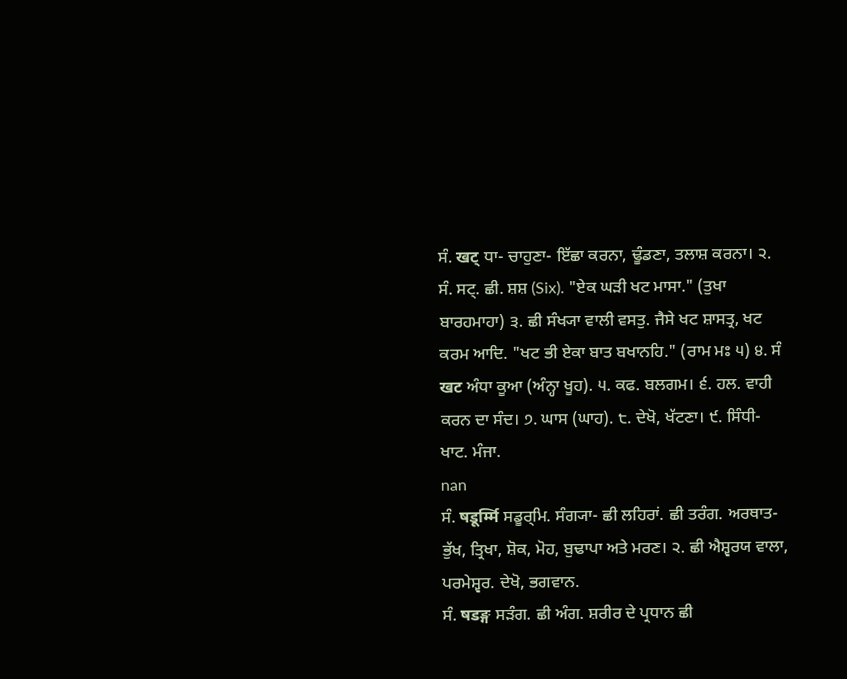ਸੰ. खट् ਧਾ- ਚਾਹੁਣਾ- ਇੱਛਾ ਕਰਨਾ, ਢੂੰਡਣਾ, ਤਲਾਸ਼ ਕਰਨਾ। ੨. ਸੰ. ਸਟ੍. ਛੀ. ਸ਼ਸ਼ (Six). "ਏਕ ਘੜੀ ਖਟ ਮਾਸਾ." (ਤੁਖਾ ਬਾਰਹਮਾਹਾ) ੩. ਛੀ ਸੰਖ੍ਯਾ ਵਾਲੀ ਵਸਤੁ. ਜੈਸੇ ਖਟ ਸ਼ਾਸਤ੍ਰ, ਖਟ ਕਰਮ ਆਦਿ. "ਖਟ ਭੀ ਏਕਾ ਬਾਤ ਬਖਾਨਹਿ." (ਰਾਮ ਮਃ ੫) ੪. ਸੰ खट ਅੰਧਾ ਕੂਆ (ਅੰਨ੍ਹਾ ਖੂਹ). ੫. ਕਫ. ਬਲਗਮ। ੬. ਹਲ. ਵਾਹੀ ਕਰਨ ਦਾ ਸੰਦ। ੭. ਘਾਸ (ਘਾਹ). ੮. ਦੇਖੋ, ਖੱਟਣਾ। ੯. ਸਿੰਧੀ- ਖਾਟ. ਮੰਜਾ.
nan
ਸੰ. षडूर्म्मि ਸਡੂਰ੍ਮਿ. ਸੰਗ੍ਯਾ- ਛੀ ਲਹਿਰਾਂ. ਛੀ ਤਰੰਗ. ਅਰਥਾਤ- ਭੁੱਖ, ਤ੍ਰਿਖਾ, ਸ਼ੋਕ, ਮੋਹ, ਬੁਢਾਪਾ ਅਤੇ ਮਰਣ। ੨. ਛੀ ਐਸ਼੍ਵਰਯ ਵਾਲਾ, ਪਰਮੇਸ਼੍ਵਰ. ਦੇਖੋ, ਭਗਵਾਨ.
ਸੰ. षडङ्ग ਸੜੰਗ. ਛੀ ਅੰਗ. ਸ਼ਰੀਰ ਦੇ ਪ੍ਰਧਾਨ ਛੀ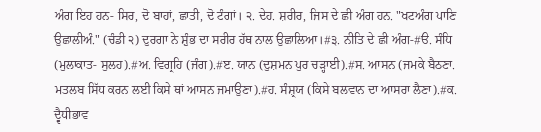ਅੰਗ ਇਹ ਹਨ- ਸਿਰ, ਦੋ ਬਾਹਾਂ, ਛਾਤੀ, ਦੋ ਟੰਗਾਂ। ੨. ਦੇਹ. ਸ਼ਰੀਰ, ਜਿਸ ਦੇ ਛੀ ਅੰਗ ਹਨ. "ਖਟਅੰਗ ਪਾਣਿ ਉਛਾਲੀਅੰ." (ਚੰਡੀ ੨) ਦੁਰਗਾ ਨੇ ਸ਼ੁੰਭ ਦਾ ਸਰੀਰ ਹੱਥ ਨਾਲ ਉਛਾਲਿਆ।#੩. ਨੀਤਿ ਦੇ ਛੀ ਅੰਗ-#ੳ. ਸੰਧਿ (ਮੁਲਾਕਾਤ- ਸੁਲਹ).#ਅ. ਵਿਗ੍ਰਹਿ (ਜੰਗ).#ੲ. ਯਾਨ (ਦੁਸ਼ਮਨ ਪੁਰ ਚੜ੍ਹਾਈ).#ਸ. ਆਸਨ (ਜਮਕੇ ਬੈਠਣਾ. ਮਤਲਬ ਸਿੱਧ ਕਰਨ ਲਈ ਕਿਸੇ ਥਾਂ ਆਸਨ ਜਮਾਉਣਾ).#ਹ. ਸੰਸ਼੍ਰਯ (ਕਿਸੇ ਬਲਵਾਨ ਦਾ ਆਸਰਾ ਲੈਣਾ).#ਕ. ਦ੍ਵੈਧੀਭਾਵ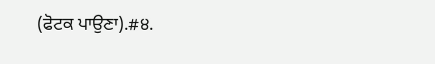(ਫੋਟਕ ਪਾਉਣਾ).#੪.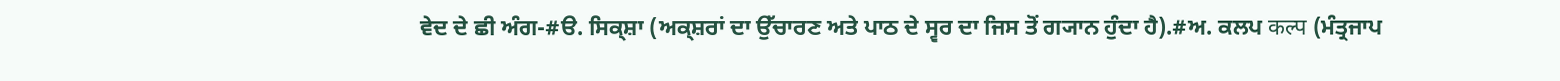ਵੇਦ ਦੇ ਛੀ ਅੰਗ-#ੳ. ਸਿਕ੍ਸ਼ਾ (ਅਕ੍ਸ਼ਰਾਂ ਦਾ ਉੱਚਾਰਣ ਅਤੇ ਪਾਠ ਦੇ ਸ੍ਵਰ ਦਾ ਜਿਸ ਤੋਂ ਗ੍ਯਾਨ ਹੁੰਦਾ ਹੈ).#ਅ. ਕਲਪ कल्प (ਮੰਤ੍ਰਜਾਪ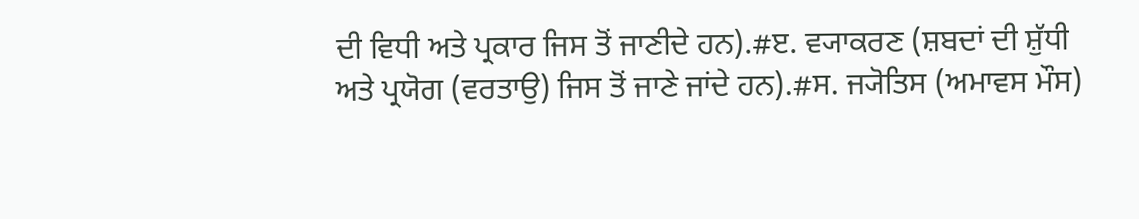ਦੀ ਵਿਧੀ ਅਤੇ ਪ੍ਰਕਾਰ ਜਿਸ ਤੋਂ ਜਾਣੀਦੇ ਹਨ).#ੲ. ਵ੍ਯਾਕਰਣ (ਸ਼ਬਦਾਂ ਦੀ ਸ਼ੁੱਧੀ ਅਤੇ ਪ੍ਰਯੋਗ (ਵਰਤਾਉ) ਜਿਸ ਤੋਂ ਜਾਣੇ ਜਾਂਦੇ ਹਨ).#ਸ. ਜ੍ਯੋਤਿਸ (ਅਮਾਵਸ ਮੌਸ)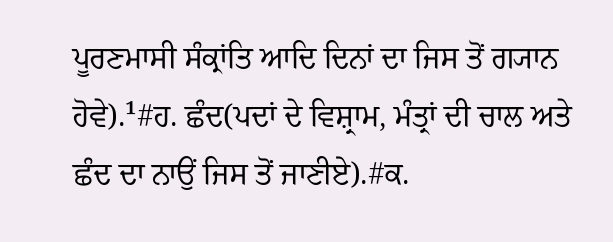ਪੂਰਣਮਾਸੀ ਸੰਕ੍ਰਾਂਤਿ ਆਦਿ ਦਿਨਾਂ ਦਾ ਜਿਸ ਤੋਂ ਗ੍ਯਾਨ ਹੋਵੇ).¹#ਹ. ਛੰਦ(ਪਦਾਂ ਦੇ ਵਿਸ਼੍ਰਾਮ, ਮੰਤ੍ਰਾਂ ਦੀ ਚਾਲ ਅਤੇ ਛੰਦ ਦਾ ਨਾਉਂ ਜਿਸ ਤੋਂ ਜਾਣੀਏ).#ਕ.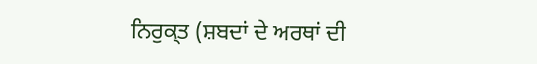ਨਿਰੁਕ੍ਤ (ਸ਼ਬਦਾਂ ਦੇ ਅਰਥਾਂ ਦੀ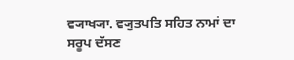ਵ੍ਯਾਖ੍ਯਾ. ਵ੍ਯੁਤਪਤਿ ਸਹਿਤ ਨਾਮਾਂ ਦਾ ਸਰੂਪ ਦੱਸਣ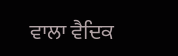ਵਾਲਾ ਵੈਦਿਕ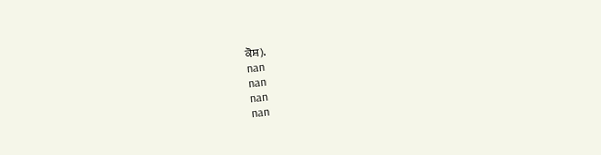ਕੋਸ਼).
nan
nan
nan
nan